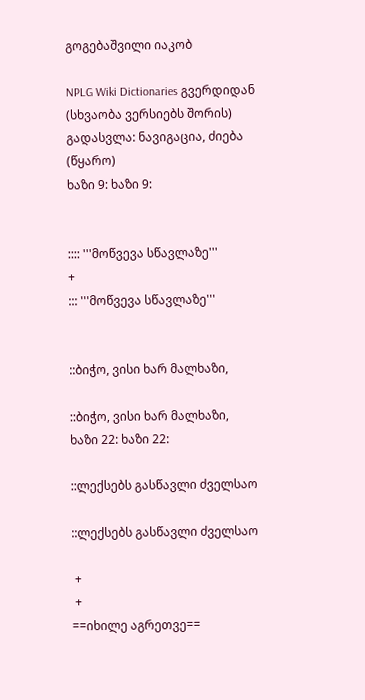გოგებაშვილი იაკობ

NPLG Wiki Dictionaries გვერდიდან
(სხვაობა ვერსიებს შორის)
გადასვლა: ნავიგაცია, ძიება
(წყარო)
ხაზი 9: ხაზი 9:


:::: '''მოწვევა სწავლაზე'''
+
::: '''მოწვევა სწავლაზე'''


::ბიჭო, ვისი ხარ მალხაზი,

::ბიჭო, ვისი ხარ მალხაზი,
ხაზი 22: ხაზი 22:

::ლექსებს გასწავლი ძველსაო

::ლექსებს გასწავლი ძველსაო

 +
 +
==იხილე აგრეთვე==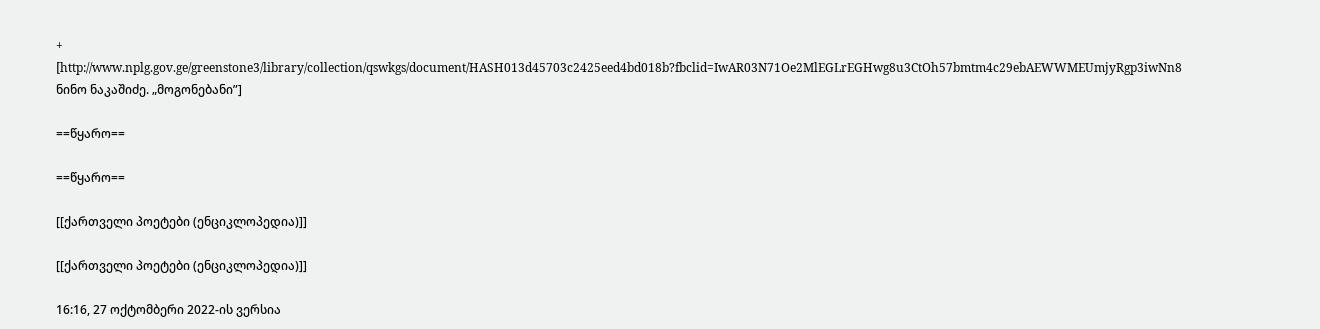+
[http://www.nplg.gov.ge/greenstone3/library/collection/qswkgs/document/HASH013d45703c2425eed4bd018b?fbclid=IwAR03N71Oe2MlEGLrEGHwg8u3CtOh57bmtm4c29ebAEWWMEUmjyRgp3iwNn8 ნინო ნაკაშიძე. „მოგონებანი”]

==წყარო==

==წყარო==

[[ქართველი პოეტები (ენციკლოპედია)]]

[[ქართველი პოეტები (ენციკლოპედია)]]

16:16, 27 ოქტომბერი 2022-ის ვერსია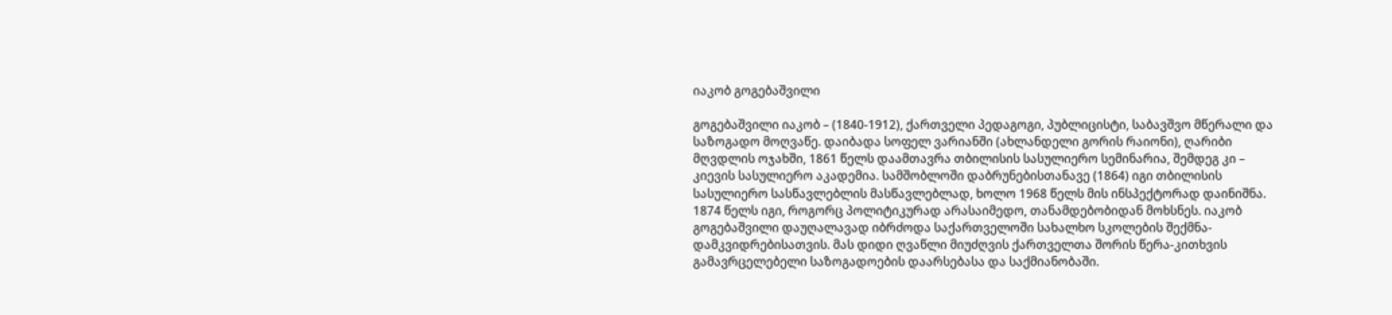იაკობ გოგებაშვილი

გოგებაშვილი იაკობ – (1840-1912), ქართველი პედაგოგი, პუბლიცისტი, საბავშვო მწერალი და საზოგადო მოღვაწე. დაიბადა სოფელ ვარიანში (ახლანდელი გორის რაიონი), ღარიბი მღვდლის ოჯახში, 1861 წელს დაამთავრა თბილისის სასულიერო სემინარია, შემდეგ კი – კიევის სასულიერო აკადემია. სამშობლოში დაბრუნებისთანავე (1864) იგი თბილისის სასულიერო სასწავლებლის მასწავლებლად, ხოლო 1968 წელს მის ინსპექტორად დაინიშნა. 1874 წელს იგი, როგორც პოლიტიკურად არასაიმედო, თანამდებობიდან მოხსნეს. იაკობ გოგებაშვილი დაუღალავად იბრძოდა საქართველოში სახალხო სკოლების შექმნა-დამკვიდრებისათვის. მას დიდი ღვაწლი მიუძღვის ქართველთა შორის წერა-კითხვის გამავრცელებელი საზოგადოების დაარსებასა და საქმიანობაში.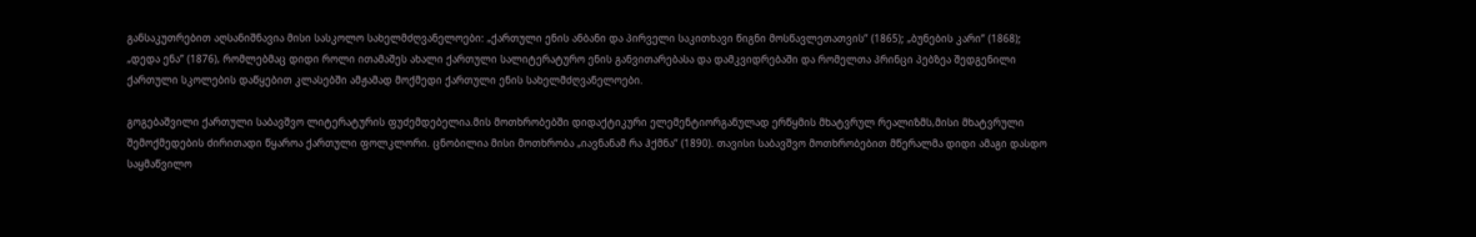განსაკუთრებით აღსანიშნავია მისი სასკოლო სახელმძღვანელოები: „ქართული ენის ანბანი და პირველი საკითხავი წიგნი მოსწავლეთათვის” (1865); „ბუნების კარი” (1868); „დედა ენა” (1876), რომლებმაც დიდი როლი ითამაშეს ახალი ქართული სალიტერატურო ენის განვითარებასა და დამკვიდრებაში და რომელთა პრინცი პებზეა შედგენილი ქართული სკოლების დაწყებით კლასებში ამჟამად მოქმედი ქართული ენის სახელმძღვანელოები.

გოგებაშვილი ქართული საბავშვო ლიტერატურის ფუძემდებელია.მის მოთხრობებში დიდაქტიკური ელემენტიორგანულად ერწყმის მხატვრულ რეალიზმს,მისი მხატვრული შემოქმედების ძირითადი წყაროა ქართული ფოლკლორი. ცნობილია მისი მოთხრობა „იავნანამ რა ჰქმნა” (1890). თავისი საბავშვო მოთხრობებით მწერალმა დიდი ამაგი დასდო საყმაწვილო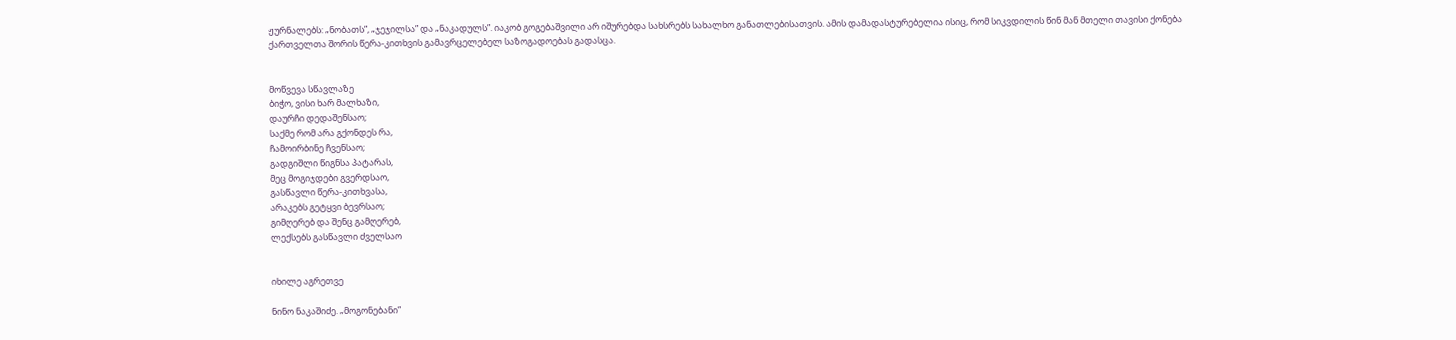ჟურნალებს: „ნობათს”, „ჯეჯილსა” და „ნაკადულს”. იაკობ გოგებაშვილი არ იშურებდა სახსრებს სახალხო განათლებისათვის. ამის დამადასტურებელია ისიც, რომ სიკვდილის წინ მან მთელი თავისი ქონება ქართველთა შორის წერა-კითხვის გამავრცელებელ საზოგადოებას გადასცა.


მოწვევა სწავლაზე
ბიჭო, ვისი ხარ მალხაზი,
დაურჩი დედაშენსაო;
საქმე რომ არა გქონდეს რა,
ჩამოირბინე ჩვენსაო;
გადგიშლი წიგნსა პატარას,
მეც მოგიჯდები გვერდსაო,
გასწავლი წერა-კითხვასა,
არაკებს გეტყვი ბევრსაო;
გიმღერებ და შენც გამღერებ,
ლექსებს გასწავლი ძველსაო


იხილე აგრეთვე

ნინო ნაკაშიძე. „მოგონებანი”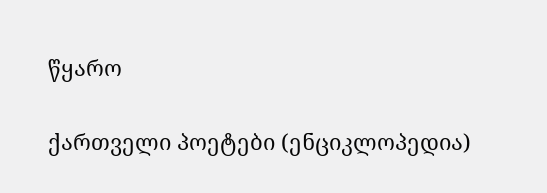წყარო

ქართველი პოეტები (ენციკლოპედია)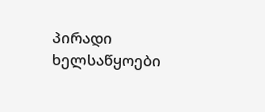პირადი ხელსაწყოები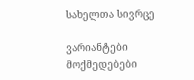სახელთა სივრცე

ვარიანტები
მოქმედებები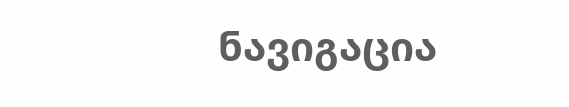ნავიგაცია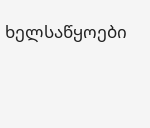ხელსაწყოები